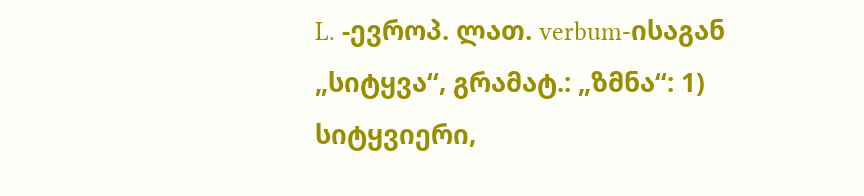L. -ევროპ. ლათ. verbum-ისაგან „სიტყვა“, გრამატ.: „ზმნა“: 1) სიტყვიერი,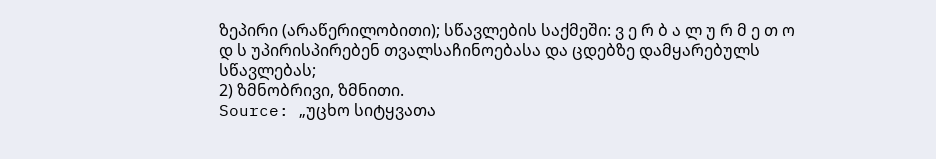ზეპირი (არაწერილობითი); სწავლების საქმეში: ვ ე რ ბ ა ლ უ რ მ ე თ ო დ ს უპირისპირებენ თვალსაჩინოებასა და ცდებზე დამყარებულს სწავლებას;
2) ზმნობრივი, ზმნითი.
Source: „უცხო სიტყვათა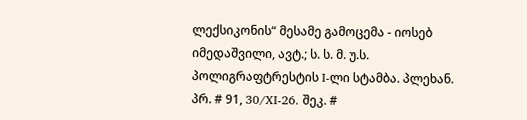ლექსიკონის“ მესამე გამოცემა - იოსებ იმედაშვილი, ავტ.; ს. ს. მ. უ.ს. პოლიგრაფტრესტის I-ლი სტამბა. პლეხან. პრ. # 91, 30/XI-26. შეკ. #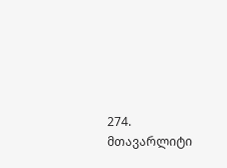274. მთავარლიტი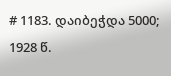# 1183. დაიბეჭდა 5000; 1928 წ.